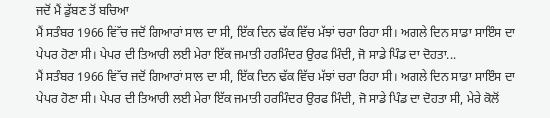ਜਦੋਂ ਮੈਂ ਡੁੱਬਣ ਤੋਂ ਬਚਿਆ
ਮੈਂ ਸਤੰਬਰ 1966 ਵਿਂੱਚ ਜਦੋਂ ਗਿਆਰਾਂ ਸਾਲ ਦਾ ਸੀ, ਇੱਕ ਦਿਨ ਢੱਕ ਵਿੱਚ ਮੱਝਾਂ ਚਰਾ ਰਿਹਾ ਸੀ। ਅਗਲੇ ਦਿਨ ਸਾਡਾ ਸਾਇੰਸ ਦਾ ਪੇਪਰ ਹੋਣਾ ਸੀ। ਪੇਪਰ ਦੀ ਤਿਆਰੀ ਲਈ ਮੇਰਾ ਇੱਕ ਜਮਾਤੀ ਹਰਮਿੰਦਰ ਉਰਫ ਮਿੰਦੀ, ਜੋ ਸਾਡੇ ਪਿੰਡ ਦਾ ਦੋਹਤਾ...
ਮੈਂ ਸਤੰਬਰ 1966 ਵਿਂੱਚ ਜਦੋਂ ਗਿਆਰਾਂ ਸਾਲ ਦਾ ਸੀ, ਇੱਕ ਦਿਨ ਢੱਕ ਵਿੱਚ ਮੱਝਾਂ ਚਰਾ ਰਿਹਾ ਸੀ। ਅਗਲੇ ਦਿਨ ਸਾਡਾ ਸਾਇੰਸ ਦਾ ਪੇਪਰ ਹੋਣਾ ਸੀ। ਪੇਪਰ ਦੀ ਤਿਆਰੀ ਲਈ ਮੇਰਾ ਇੱਕ ਜਮਾਤੀ ਹਰਮਿੰਦਰ ਉਰਫ ਮਿੰਦੀ, ਜੋ ਸਾਡੇ ਪਿੰਡ ਦਾ ਦੋਹਤਾ ਸੀ, ਮੇਰੇ ਕੋਲੋਂ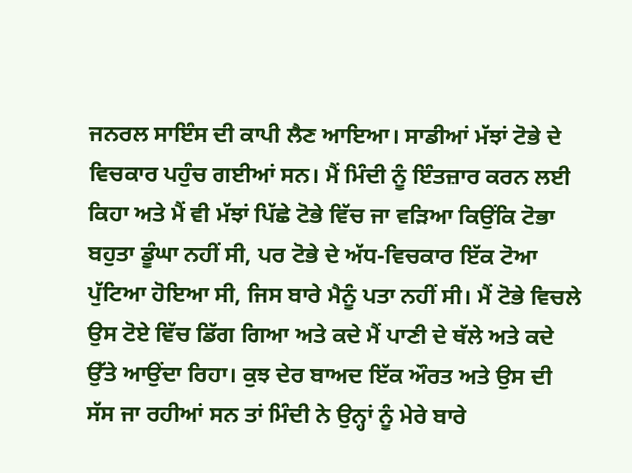ਜਨਰਲ ਸਾਇੰਸ ਦੀ ਕਾਪੀ ਲੈਣ ਆਇਆ। ਸਾਡੀਆਂ ਮੱਝਾਂ ਟੋਭੇ ਦੇ ਵਿਚਕਾਰ ਪਹੁੰਚ ਗਈਆਂ ਸਨ। ਮੈਂ ਮਿੰਦੀ ਨੂੰ ਇੰਤਜ਼ਾਰ ਕਰਨ ਲਈ ਕਿਹਾ ਅਤੇ ਮੈਂ ਵੀ ਮੱਝਾਂ ਪਿੱਛੇ ਟੋਭੇ ਵਿੱਚ ਜਾ ਵੜਿਆ ਕਿਉਂਕਿ ਟੋਭਾ ਬਹੁਤਾ ਡੂੰਘਾ ਨਹੀਂ ਸੀ, ਪਰ ਟੋਭੇ ਦੇ ਅੱਧ-ਵਿਚਕਾਰ ਇੱਕ ਟੋਆ ਪੁੱਟਿਆ ਹੋਇਆ ਸੀ, ਜਿਸ ਬਾਰੇ ਮੈਨੂੰ ਪਤਾ ਨਹੀਂ ਸੀ। ਮੈਂ ਟੋਭੇ ਵਿਚਲੇ ਉਸ ਟੋਏ ਵਿੱਚ ਡਿੱਗ ਗਿਆ ਅਤੇ ਕਦੇ ਮੈਂ ਪਾਣੀ ਦੇ ਥੱਲੇ ਅਤੇ ਕਦੇ ਉੱਤੇ ਆਉਂਦਾ ਰਿਹਾ। ਕੁਝ ਦੇਰ ਬਾਅਦ ਇੱਕ ਔਰਤ ਅਤੇ ਉਸ ਦੀ ਸੱਸ ਜਾ ਰਹੀਆਂ ਸਨ ਤਾਂ ਮਿੰਦੀ ਨੇ ਉਨ੍ਹਾਂ ਨੂੰ ਮੇਰੇ ਬਾਰੇ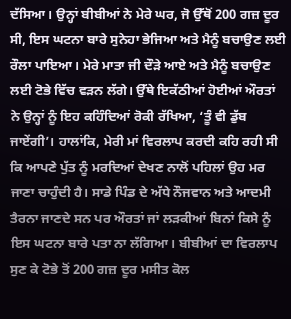ਦੱਸਿਆ। ਉਨ੍ਹਾਂ ਬੀਬੀਆਂ ਨੇ ਮੇਰੇ ਘਰ, ਜੋ ਉੱਥੋਂ 200 ਗਜ਼ ਦੂਰ ਸੀ, ਇਸ ਘਟਨਾ ਬਾਰੇ ਸੁਨੇਹਾ ਭੇਜਿਆ ਅਤੇ ਮੈਨੂੰ ਬਚਾਉਣ ਲਈ ਰੌਲਾ ਪਾਇਆ। ਮੇਰੇ ਮਾਤਾ ਜੀ ਦੌੜੇ ਆਏ ਅਤੇ ਮੈਨੂੰ ਬਚਾਉਣ ਲਈ ਟੋਭੇ ਵਿੱਚ ਵੜਨ ਲੱਗੇ। ਉੱਥੇ ਇਕੱਠੀਆਂ ਹੋਈਆਂ ਔਰਤਾਂ ਨੇ ਉਨ੍ਹਾਂ ਨੂੰ ਇਹ ਕਹਿੰਦਿਆਂ ਰੋਕੀ ਰੱਖਿਆ, ‘ਤੂੰ ਵੀ ਡੁੱਬ ਜਾਏਂਗੀ’। ਹਾਲਾਂਕਿ, ਮੇਰੀ ਮਾਂ ਵਿਰਲਾਪ ਕਰਦੀ ਕਹਿ ਰਹੀ ਸੀ ਕਿ ਆਪਣੇ ਪੁੱਤ ਨੂੰ ਮਰਦਿਆਂ ਦੇਖਣ ਨਾਲੋਂ ਪਹਿਲਾਂ ਉਹ ਮਰ ਜਾਣਾ ਚਾਹੁੰਦੀ ਹੈ। ਸਾਡੇ ਪਿੰਡ ਦੇ ਅੱਧੇ ਨੌਜਵਾਨ ਅਤੇ ਆਦਮੀ ਤੈਰਨਾ ਜਾਣਦੇ ਸਨ ਪਰ ਔਰਤਾਂ ਜਾਂ ਲੜਕੀਆਂ ਬਿਨਾਂ ਕਿਸੇ ਨੂੰ ਇਸ ਘਟਨਾ ਬਾਰੇ ਪਤਾ ਨਾ ਲੱਗਿਆ। ਬੀਬੀਆਂ ਦਾ ਵਿਰਲਾਪ ਸੁਣ ਕੇ ਟੋਭੇ ਤੋਂ 200 ਗਜ਼ ਦੂਰ ਮਸੀਤ ਕੋਲ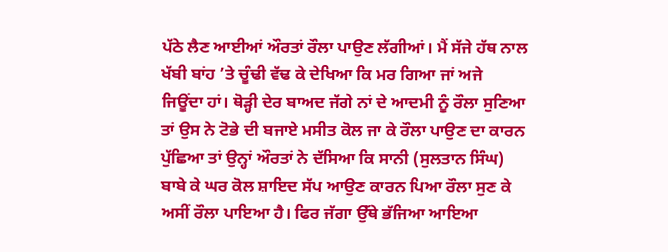ਪੱਠੇ ਲੈਣ ਆਈਆਂ ਔਰਤਾਂ ਰੌਲਾ ਪਾਉਣ ਲੱਗੀਆਂ। ਮੈਂ ਸੱਜੇ ਹੱਥ ਨਾਲ ਖੱਬੀ ਬਾਂਹ ’ਤੇ ਚੂੰਢੀ ਵੱਢ ਕੇ ਦੇਖਿਆ ਕਿ ਮਰ ਗਿਆ ਜਾਂ ਅਜੇ ਜਿਊਂਦਾ ਹਾਂ। ਥੋੜ੍ਹੀ ਦੇਰ ਬਾਅਦ ਜੱਗੇ ਨਾਂ ਦੇ ਆਦਮੀ ਨੂੰ ਰੌਲਾ ਸੁਣਿਆ ਤਾਂ ਉਸ ਨੇ ਟੋਭੇ ਦੀ ਬਜਾਏ ਮਸੀਤ ਕੋਲ ਜਾ ਕੇ ਰੌਲਾ ਪਾਉਣ ਦਾ ਕਾਰਨ ਪੁੱਛਿਆ ਤਾਂ ਉਨ੍ਹਾਂ ਔਰਤਾਂ ਨੇ ਦੱਸਿਆ ਕਿ ਸਾਨੀ (ਸੁਲਤਾਨ ਸਿੰਘ) ਬਾਬੇ ਕੇ ਘਰ ਕੋਲ ਸ਼ਾਇਦ ਸੱਪ ਆਉਣ ਕਾਰਨ ਪਿਆ ਰੌਲਾ ਸੁਣ ਕੇ ਅਸੀਂ ਰੌਲਾ ਪਾਇਆ ਹੈ। ਫਿਰ ਜੱਗਾ ਉੱਥੇ ਭੱਜਿਆ ਆਇਆ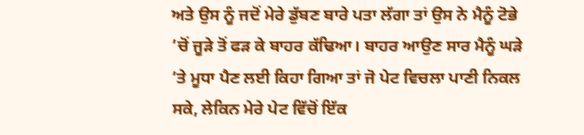ਅਤੇ ਉਸ ਨੂੰ ਜਦੋਂ ਮੇਰੇ ਡੁੱਬਣ ਬਾਰੇ ਪਤਾ ਲੱਗਾ ਤਾਂ ਉਸ ਨੇ ਮੈਨੂੰ ਟੋਭੇ ’ਚੋਂ ਜੂੜੇ ਤੋਂ ਫੜ ਕੇ ਬਾਹਰ ਕੱਢਿਆ। ਬਾਹਰ ਆਉਣ ਸਾਰ ਮੈਨੂੰ ਘੜੇ ’ਤੇ ਮੂਧਾ ਪੈਣ ਲਈ ਕਿਹਾ ਗਿਆ ਤਾਂ ਜੋ ਪੇਟ ਵਿਚਲਾ ਪਾਣੀ ਨਿਕਲ ਸਕੇ, ਲੇਕਿਨ ਮੇਰੇ ਪੇਟ ਵਿੱਚੋਂ ਇੱਕ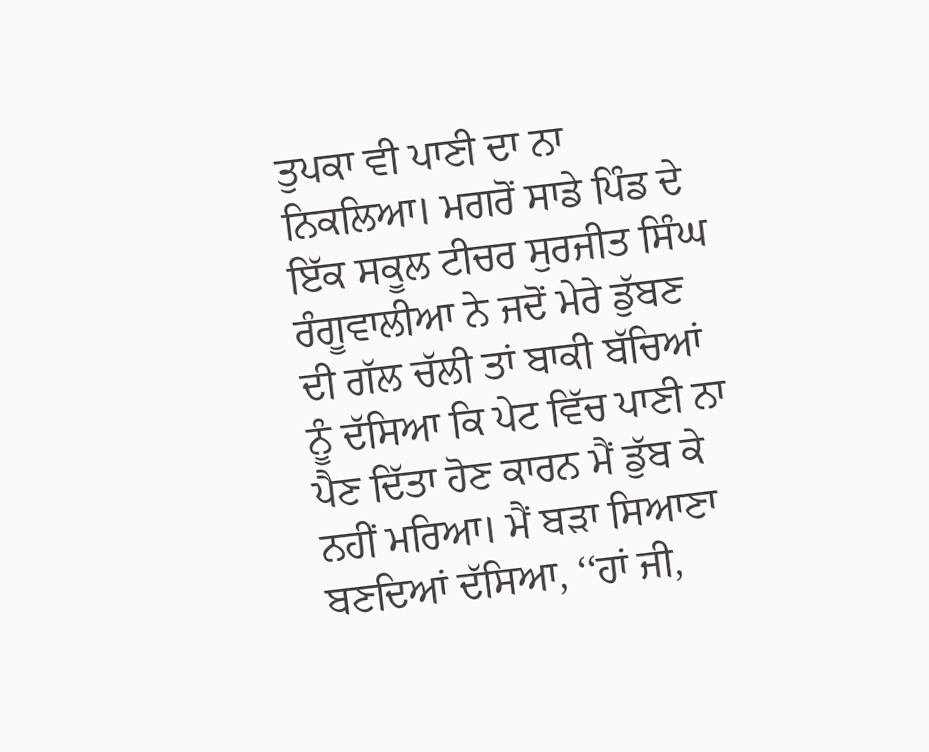ਤੁਪਕਾ ਵੀ ਪਾਣੀ ਦਾ ਨਾ ਨਿਕਲਿਆ। ਮਗਰੋਂ ਸਾਡੇ ਪਿੰਡ ਦੇ ਇੱਕ ਸਕੂਲ ਟੀਚਰ ਸੁਰਜੀਤ ਸਿੰਘ ਰੰਗੂਵਾਲੀਆ ਨੇ ਜਦੋਂ ਮੇਰੇ ਡੁੱਬਣ ਦੀ ਗੱਲ ਚੱਲੀ ਤਾਂ ਬਾਕੀ ਬੱਚਿਆਂ ਨੂੰ ਦੱਸਿਆ ਕਿ ਪੇਟ ਵਿੱਚ ਪਾਣੀ ਨਾ ਪੈਣ ਦਿੱਤਾ ਹੋਣ ਕਾਰਨ ਮੈਂ ਡੁੱਬ ਕੇ ਨਹੀਂ ਮਰਿਆ। ਮੈਂ ਬੜਾ ਸਿਆਣਾ ਬਣਦਿਆਂ ਦੱਸਿਆ, ‘‘ਹਾਂ ਜੀ,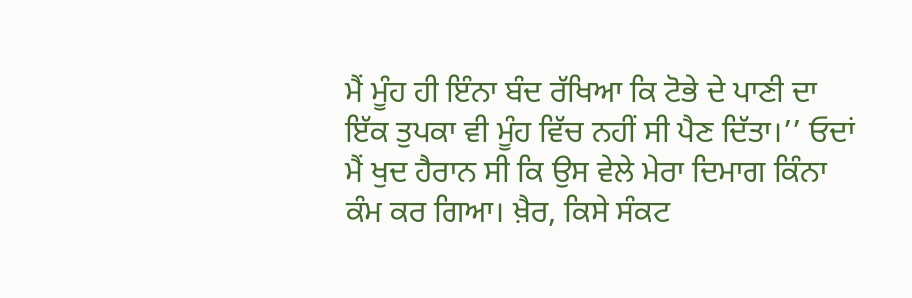ਮੈਂ ਮੂੰਹ ਹੀ ਇੰਨਾ ਬੰਦ ਰੱਖਿਆ ਕਿ ਟੋਭੇ ਦੇ ਪਾਣੀ ਦਾ ਇੱਕ ਤੁਪਕਾ ਵੀ ਮੂੰਹ ਵਿੱਚ ਨਹੀਂ ਸੀ ਪੈਣ ਦਿੱਤਾ।’’ ਓਦਾਂ ਮੈਂ ਖੁਦ ਹੈਰਾਨ ਸੀ ਕਿ ਉਸ ਵੇਲੇ ਮੇਰਾ ਦਿਮਾਗ ਕਿੰਨਾ ਕੰਮ ਕਰ ਗਿਆ। ਖ਼ੈਰ, ਕਿਸੇ ਸੰਕਟ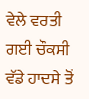ਵੇਲੇ ਵਰਤੀ ਗਈ ਚੌਕਸੀ ਵੱਡੇ ਹਾਦਸੇ ਤੋਂ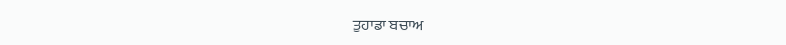ਤੁਹਾਡਾ ਬਚਾਅ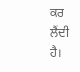ਕਰ ਲੈਂਦੀ ਹੈ।